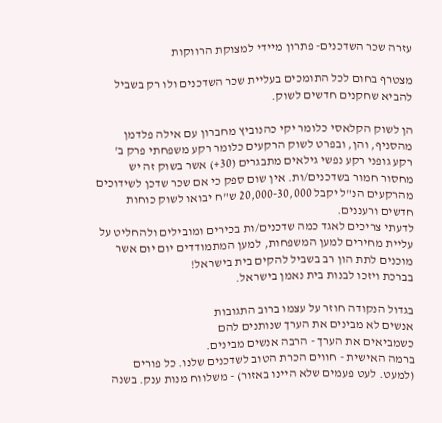עזרה שכר השדכנים- פתרון מיידי למצוקת הרווקות

מצטרף בחום לכל התומכים בעליית שכר השדכנים ולו רק בשביל להביא שחקנים חדשים לשוק.

הן לשוק הקלאסי כלומר יקי כהנוביץ מחברון עם אילה פלדמן מהסניף, והן, ובפרט לשוק הרקעים כלומר רקע משפחתי פרק ב' רקע גופני רקע נפשי גילאים מתבגרים (30+) אשר בשוק זה יש מחסור חמור בשדכנים/ות. אין שום ספק כי אם שכר שדכן לשידוכים מהרקעים הנ"ל יקבל 20,000-30,000 ש"ח יבואו לשוק כוחות חדשים ורעננים.
לדעתי צריכים לאגד כמה שדכנים/ות בכירים ומובילים ולהחליט על עליית מחירים למען המשפחות, למען המתמודדים יום יום אשר מוכנים לתת הון רב בשביל להקים בית בישראל!
בברכת ויזכו לבנות בית נאמן בישראל.

בגדול הנקודה חוזר על עצמו ברוב התגובות
אנשים לא מבינים את הערך שנותנים להם
כשמביאים את הערך - הרבה אנשים מבינים.
ברמה האישית - חווים הכרת הטוב לשדכנים שלנו. כל פורים (למעט. לעט פעמים שלא היינו באזור) - משלווח מנות ענק. בשנה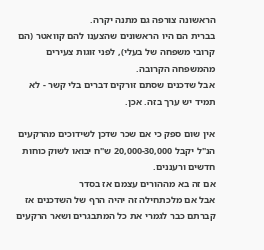הראשונה צורפה גם מתנה יקרה.
בברית הם היו הראשונים שהצענו להם קוואטר (הם קרובי משפחה של בעלי), לפני זוגות צעירים מהמשפחה הקרובה.
אבל שדכנים שסתם זורקים דברים בלי קשר - לא תמיד יש ערך בזה. אכן.

אין שום ספק כי אם שכר שדכן לשידוכים מהרקעים הנ"ל יקבל 20,000-30,000 ש"ח יבואו לשוק כוחות חדשים ורעננים.
אם זה בא מההורים עצמם אז בסדר
אבל אם מלכתחילה זה יהיה הרף של השדכנים אז קברתם כבר לגמרי את כל המתבגרים ושאר הרקעים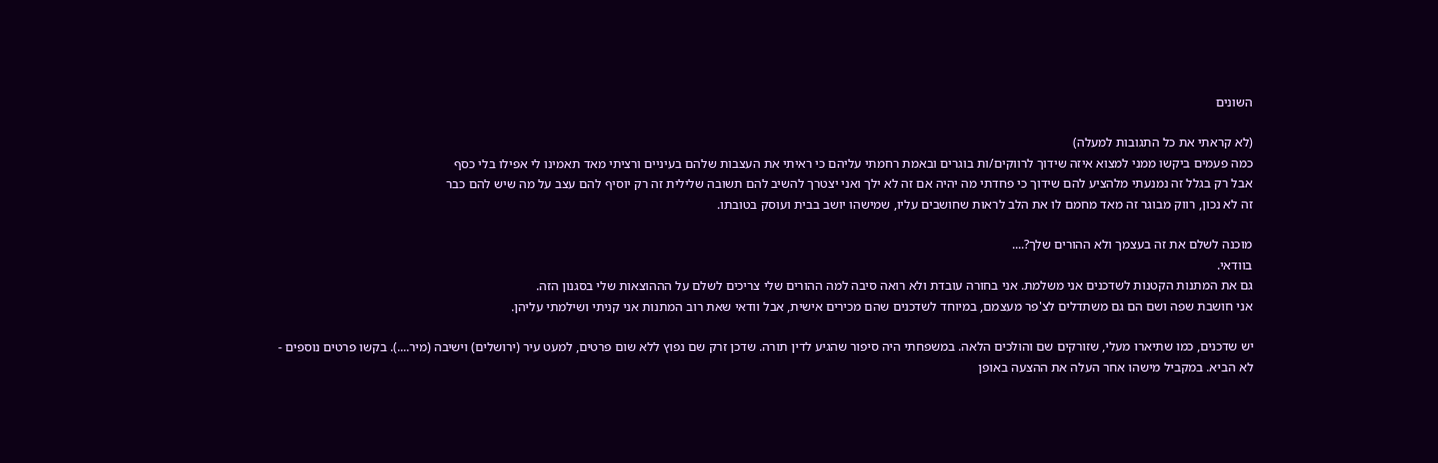השונים

(לא קראתי את כל התגובות למעלה)
כמה פעמים ביקשו ממני למצוא איזה שידוך לרווקים/ות בוגרים ובאמת רחמתי עליהם כי ראיתי את העצבות שלהם בעיניים ורציתי מאד תאמינו לי אפילו בלי כסף
אבל רק בגלל זה נמנעתי מלהציע להם שידוך כי פחדתי מה יהיה אם זה לא ילך ואני יצטרך להשיב להם תשובה שלילית זה רק יוסיף להם עצב על מה שיש להם כבר
זה לא נכון, רווק מבוגר זה מאד מחמם לו את הלב לראות שחושבים עליו, שמישהו יושב בבית ועוסק בטובתו.

מוכנה לשלם את זה בעצמך ולא ההורים שלך?....
בוודאי.
גם את המתנות הקטנות לשדכנים אני משלמת. אני בחורה עובדת ולא רואה סיבה למה ההורים שלי צריכים לשלם על הההוצאות שלי בסגנון הזה.
אני חושבת שפה ושם הם גם משתדלים לצ'פר מעצמם, במיוחד לשדכנים שהם מכירים אישית, אבל וודאי שאת רוב המתנות אני קניתי ושילמתי עליהן.

יש שדכנים, כמו שתיארו מעלי, שזורקים שם והולכים הלאה. במשפחתי היה סיפור שהגיע לדין תורה. שדכן זרק שם נפוץ ללא שום פרטים, למעט עיר (ירושלים) וישיבה (מיר....). בקשו פרטים נוספים - לא הביא. במקביל מישהו אחר העלה את ההצעה באופן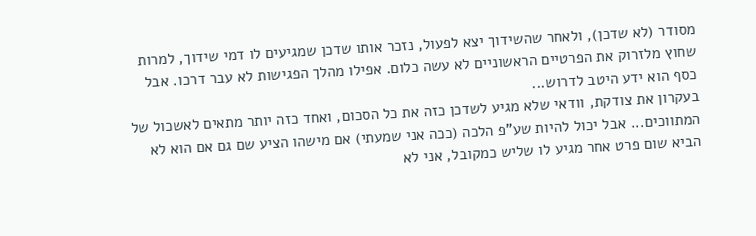מסודר (לא שדכן), ולאחר שהשידוך יצא לפעול, נזכר אותו שדכן שמגיעים לו דמי שידוך, למרות שחוץ מלזרוק את הפרטיים הראשוניים לא עשה כלום. אפילו מהלך הפגישות לא עבר דרכו. אבל כסף הוא ידע היטב לדרוש...
בעקרון את צודקת, וודאי שלא מגיע לשדכן כזה את כל הסכום, ואחד כזה יותר מתאים לאשכול של המתווכים... אבל יכול להיות שע"פ הלכה (ככה אני שמעתי) אם מישהו הציע שם גם אם הוא לא הביא שום פרט אחר מגיע לו שליש כמקובל, אני לא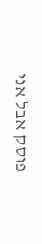פוסק אבל אני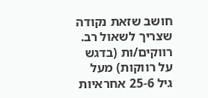חושב שזאת נקודה שצריך לשאול רב.
רווקים/ות (בדגש על רווקות) מעל גיל 25-6 אחראיות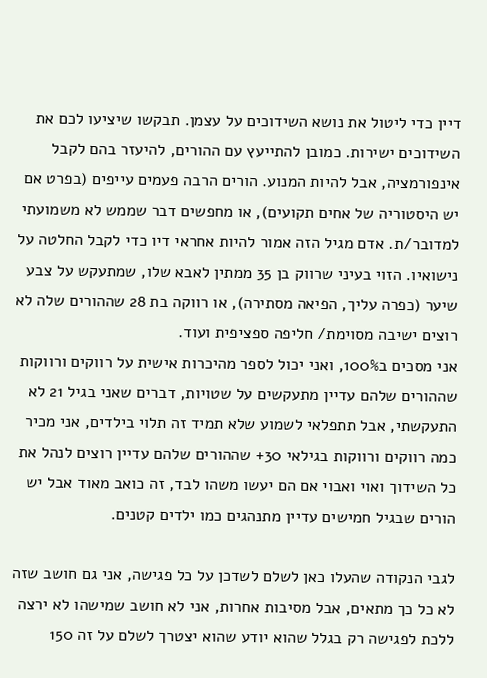דיין כדי ליטול את נושא השידוכים על עצמן. תבקשו שיציעו לכם את השידוכים ישירות. כמובן להתייעץ עם ההורים, להיעזר בהם לקבל אינפורמציה, אבל להיות המנוע. הורים הרבה פעמים עייפים (בפרט אם יש היסטוריה של אחים תקועים), או מחפשים דבר שממש לא משמועתי למדובר/ת. אדם מגיל הזה אמור להיות אחראי דיו כדי לקבל החלטה על נישואיו. הזוי בעיני שרווק בן 35 ממתין לאבא שלו, שמתעקש על צבע שיער (כפרה עליך, הפיאה מסתירה), או רווקה בת 28 שההורים שלה לא רוצים ישיבה מסוימת/ חליפה ספציפית ועוד.
אני מסכים ב100%, ואני יכול לספר מהיכרות אישית על רווקים ורווקות שההורים שלהם עדיין מתעקשים על שטויות, דברים שאני בגיל 21 לא התעקשתי, אבל תתפלאי לשמוע שלא תמיד זה תלוי בילדים, אני מכיר כמה רווקים ורווקות בגילאי 30+ שההורים שלהם עדיין רוצים לנהל את כל השידוך ואוי ואבוי אם הם יעשו משהו לבד, זה כואב מאוד אבל יש הורים שבגיל חמישים עדיין מתנהגים כמו ילדים קטנים.

לגבי הנקודה שהעלו כאן לשלם לשדכן על כל פגישה, אני גם חושב שזה לא כל כך מתאים, אבל מסיבות אחרות, אני לא חושב שמישהו לא ירצה ללכת לפגישה רק בגלל שהוא יודע שהוא יצטרך לשלם על זה 150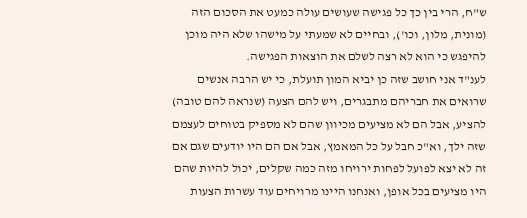ש"ח, הרי בין כך כל פגישה שעושים עולה כמעט את הסכום הזה (מונית, מלון, וכו'), ובחיים לא שמעתי על מישהו שלא היה מוכן להיפגש כי הוא לא רצה לשלם את הוצאות הפגישה.
לענ"ד אני חושב שזה כן יביא המון תועלת, כי יש הרבה אנשים שרואים את חבריהם מתבגרים, ויש להם הצעה (שנראה להם טובה) להציע, אבל הם לא מציעים מכיוון שהם לא מספיק בטוחים לעצמם שזה ילך, וא"כ חבל על כל המאמץ, אבל אם הם היו יודעים שגם אם זה לא יצא לפועל לפחות ירויחו מזה כמה שקלים, יכול להיות שהם היו מציעים בכל אופן, ואנחנו היינו מרויחים עוד עשרות הצעות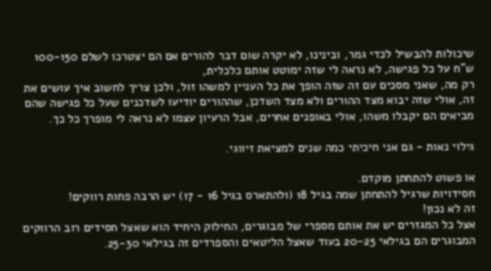שיכולות להבשיל לכדי גמר, ובינינו, לא יקרה שום דבר להורים אם הם יצטרכו לשלם 100-150 ש"ח על כל פגישה, לא נראה לי שזה ימוטט אותם כלכלית,
רק מה, שאני מסכים עם זה שזה הופך את כל העניין למשהו זול, ולכן צריך לחשוב איך עושים את זה, אולי שזה יבוא מצד ההורים ולא מצד השדכן, שההורים יודיעו לשדכנים שעל כל פגישה שהם מביאים הם יקבלו משהו, אולי באופנים אחרים, אבל הרעיון עצמו לא נראה לי מופרך כל כך.

גילוי נאות - גם אני חיכיתי כמה שנים למציאת זיווגי.

או פשוט להתחתן מוקדם.
חסידויות שרגיל להתחתן שמה בגיל 18 (ולהתארס בגיל 16 - 17) יש הרבה פחות רווקים!
זה לא נכון!
אצל כל המגזרים יש את אותם מספרי של מבוגרים, החילוק היחיד הוא שאצל חסידים רוב הרווקים המבוגרים הם בגילאי 20-25 בעוד שאצל הליטאים והספרדים זה בגילאי 25-30.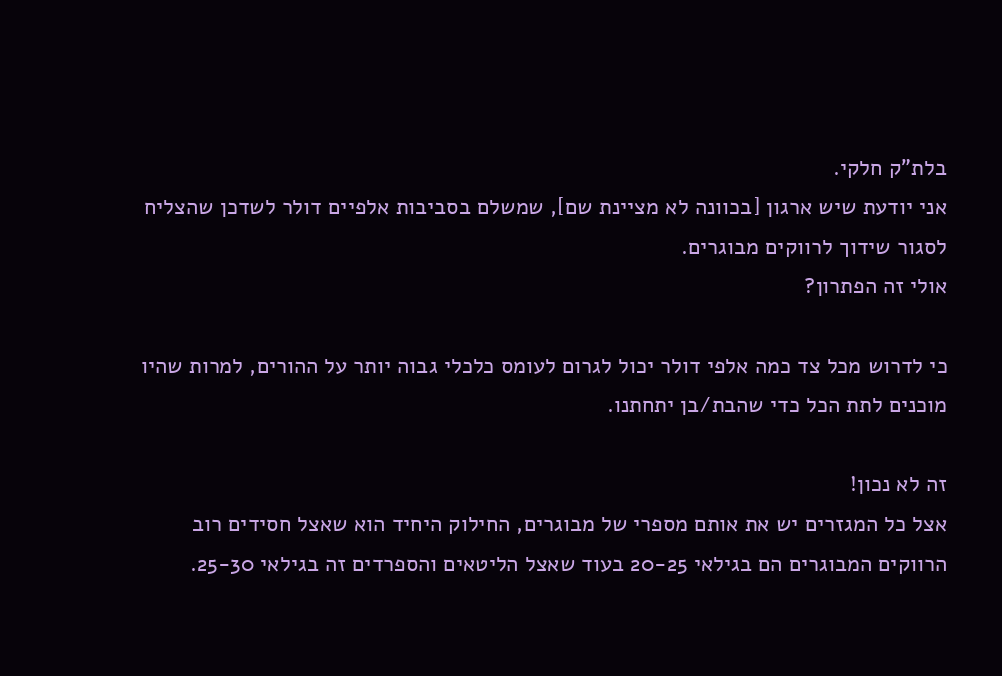בלת"ק חלקי.
אני יודעת שיש ארגון [בכוונה לא מציינת שם], שמשלם בסביבות אלפיים דולר לשדכן שהצליח לסגור שידוך לרווקים מבוגרים.
אולי זה הפתרון?

כי לדרוש מכל צד כמה אלפי דולר יכול לגרום לעומס כלכלי גבוה יותר על ההורים, למרות שהיו מוכנים לתת הכל כדי שהבת/בן יתחתנו.

זה לא נכון!
אצל כל המגזרים יש את אותם מספרי של מבוגרים, החילוק היחיד הוא שאצל חסידים רוב הרווקים המבוגרים הם בגילאי 20-25 בעוד שאצל הליטאים והספרדים זה בגילאי 25-30.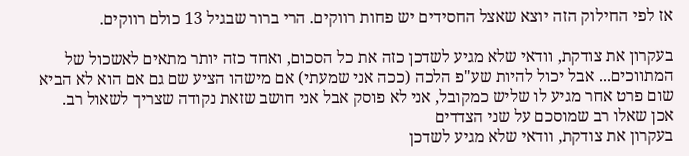אז לפי החילוק הזה יוצא שאצל החסידים יש פחות רווקים. הרי ברור שבגיל 13 כולם רווקים.

בעקרון את צודקת, וודאי שלא מגיע לשדכן כזה את כל הסכום, ואחד כזה יותר מתאים לאשכול של המתווכים... אבל יכול להיות שע"פ הלכה (ככה אני שמעתי) אם מישהו הציע שם גם אם הוא לא הביא שום פרט אחר מגיע לו שליש כמקובל, אני לא פוסק אבל אני חושב שזאת נקודה שצריך לשאול רב.
אכן שאלו רב שמוסכם על שני הצדדים
בעקרון את צודקת, וודאי שלא מגיע לשדכן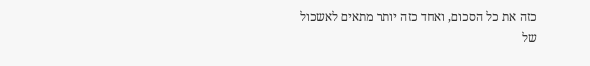כזה את כל הסכום, ואחד כזה יותר מתאים לאשכול של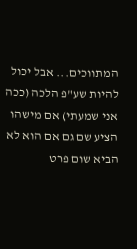המתווכים... אבל יכול להיות שע"פ הלכה (ככה אני שמעתי) אם מישהו הציע שם גם אם הוא לא הביא שום פרט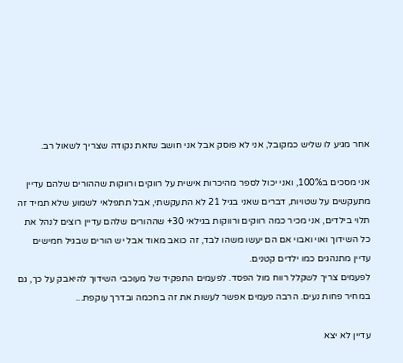אחר מגיע לו שליש כמקובל, אני לא פוסק אבל אני חושב שזאת נקודה שצריך לשאול רב.

אני מסכים ב100%, ואני יכול לספר מהיכרות אישית על רווקים ורווקות שההורים שלהם עדיין מתעקשים על שטויות, דברים שאני בגיל 21 לא התעקשתי, אבל תתפלאי לשמוע שלא תמיד זה תלוי בילדים, אני מכיר כמה רווקים ורווקות בגילאי 30+ שההורים שלהם עדיין רוצים לנהל את כל השידוך ואוי ואבוי אם הם יעשו משהו לבד, זה כואב מאוד אבל יש הורים שבגיל חמישים עדיין מתנהגים כמו ילדים קטנים.
לפעמים צריך לשקלל רווח מול הפסד. לפעמים התפקיד של מעוכבי השידוך להיאבק על כך, גם במחיר פחות נעים. הרבה פעמים אפשר לעשות את זה בחכמה ובדרך עוקפת...

עדיין לא יצא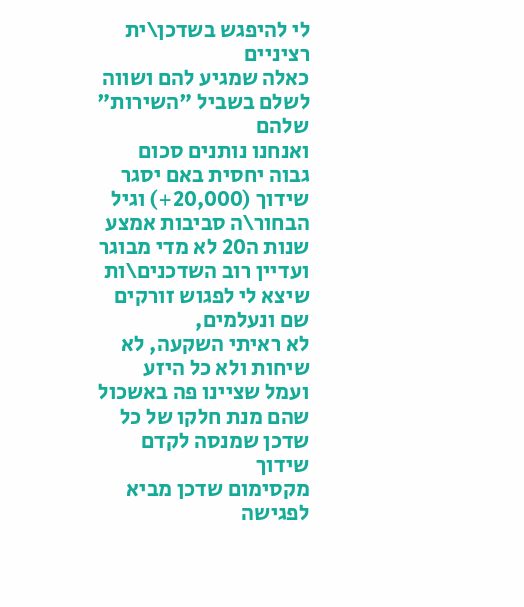לי להיפגש בשדכן\ית רציניים
כאלה שמגיע להם ושווה לשלם בשביל "השירות" שלהם
ואנחנו נותנים סכום גבוה יחסית באם יסגר שידוך (20,000+) וגיל הבחור\ה סביבות אמצע שנות ה20 לא מדי מבוגר
ועדיין רוב השדכנים\ות שיצא לי לפגוש זורקים שם ונעלמים,
לא ראיתי השקעה, לא שיחות ולא כל היזע ועמל שציינו פה באשכול שהם מנת חלקו של כל שדכן שמנסה לקדם שידוך
מקסימום שדכן מביא לפגישה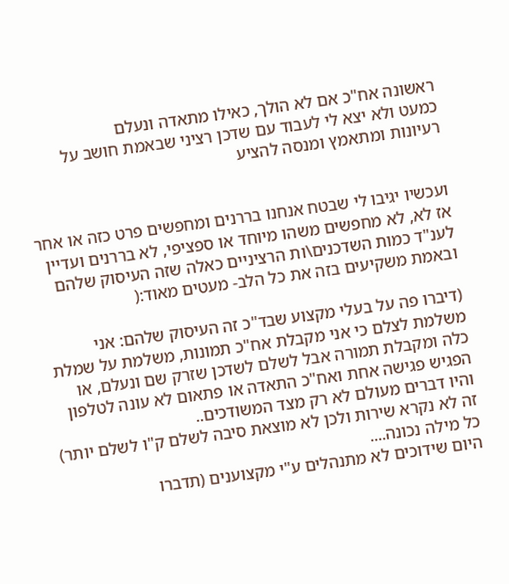ראשונה אח"כ אם לא הולך, כאילו מתאדה ונעלם
כמעט ולא יצא לי לעבוד עם שדכן רציני שבאמת חושב על רעיונות ומתאמץ ומנסה להציע


ועכשיו יגיבו לי שבטח אנחנו בררנים ומחפשים פרט כזה או אחר אז לא, לא מחפשים משהו מיוחד או ספציפי, לא בררנים ועדיין לענ"ד כמות השדכנים\ות הרציניים כאלה שזה העיסוק שלהם ובאמת משקיעים בזה את כל הלב- מעטים מאוד:(

(דיברו פה על בעלי מקצוע שבד"כ זה העיסוק שלהם: אני משלמת לצלם כי אני מקבלת אח"כ תמונות, משלמת על שמלת כלה ומקבלת תמורה אבל לשלם לשדכן שזרק שם ונעלם, או הפגיש פגישה אחת ואח"כ התאדה או פתאום לא עונה לטלפון והיו דברים מעולם לא רק מצד המשודכים..
זה לא נקרא שירות ולכן לא מוצאת סיבה לשלם ק"ו לשלם יותר)
כל מילה נכונה....
היום שידוכים לא מתנהלים ע"י מקצוענים (תדברו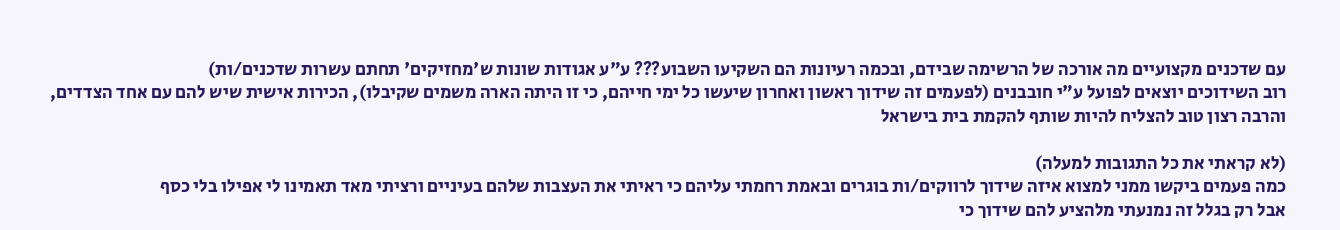עם שדכנים מקצועיים מה אורכה של הרשימה שבידם, ובכמה רעיונות הם השקיעו השבוע??? ע"ע אגודות שונות ש'מחזיקים' תחתם עשרות שדכנים/ות)
רוב השידוכים יוצאים לפועל ע"י חובבנים (לפעמים זה שידוך ראשון ואחרון שיעשו כל ימי חייהם, כי זו היתה הארה משמים שקיבלו), הכירות אישית שיש להם עם אחד הצדדים, והרבה רצון טוב להצליח להיות שותף להקמת בית בישראל

(לא קראתי את כל התגובות למעלה)
כמה פעמים ביקשו ממני למצוא איזה שידוך לרווקים/ות בוגרים ובאמת רחמתי עליהם כי ראיתי את העצבות שלהם בעיניים ורציתי מאד תאמינו לי אפילו בלי כסף
אבל רק בגלל זה נמנעתי מלהציע להם שידוך כי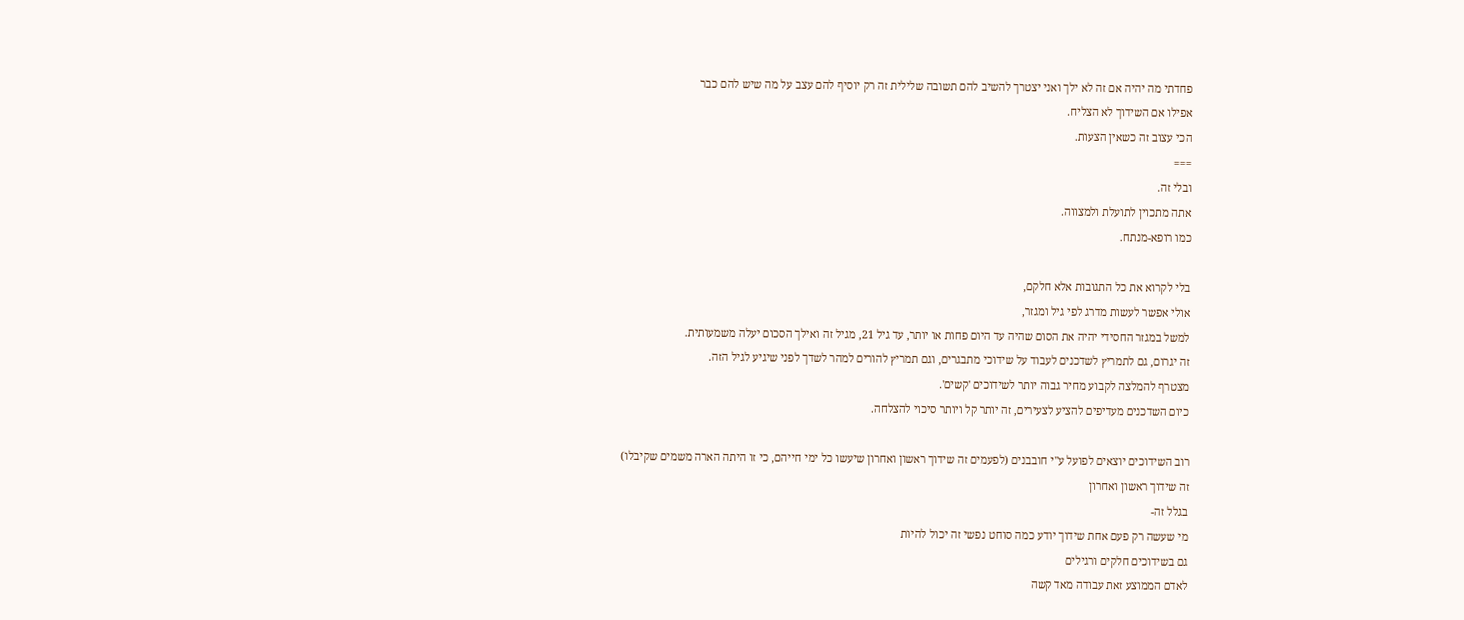פחדתי מה יהיה אם זה לא ילך ואני יצטרך להשיב להם תשובה שלילית זה רק יוסיף להם עצב על מה שיש להם כבר
אפילו אם השידוך לא הצליח.
הכי עצוב זה כשאין הצעות.
===
ובלי זה.
אתה מתכוין לתועלת ולמצווה.
כמו רופא-מנתח.

בלי לקרוא את כל התגובות אלא חלקם,
אולי אפשר לעשות מדרג לפי גיל ומגזר,
למשל במגזר החסידי יהיה את הסום שהיה עד היום פחות או יותר, עד גיל 21, מגיל זה ואילך הסכום יעלה משמעותית.
זה יגרום, גם לתמריץ לשדכנים לעבוד על שידוכי מתבגרים, וגם תמריץ להורים למהר לשדך לפני שיגיע לגיל הזה.
מצטרף להמלצה לקבוע מחיר גבוה יותר לשידוכים 'קשים'.
כיום השדכנים מעדיפים להציע לצעירים, זה יותר קל ויותר סיכוי להצלחה.

רוב השידוכים יוצאים לפועל ע"י חובבנים (לפעמים זה שידוך ראשון ואחרון שיעשו כל ימי חייהם, כי זו היתה הארה משמים שקיבלו)
זה שידוך ראשון ואחרון
בגלל זה-
מי שעשה רק פעם אחת שידוך יודע כמה סוחט נפשי זה יכול להיות
גם בשידוכים חלקים ורגילים
לאדם הממוצע זאת עבודה מאד קשה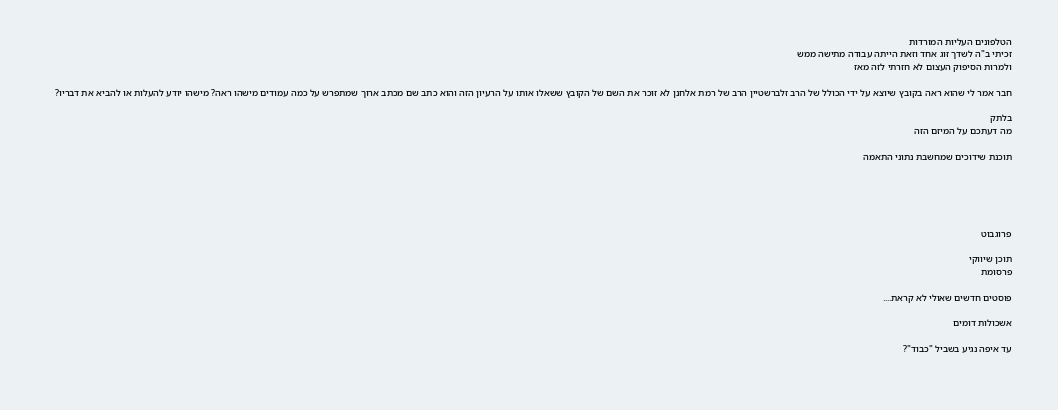הטלפונים העליות המורדות
זכיתי ב"ה לשדך זוג אחד וזאת הייתה עבודה מתישה ממש
ולמרות הסיפוק העצום לא חזרתי לזה מאז

חבר אמר לי שהוא ראה בקובץ שיוצא על ידי הכולל של הרב זלברשטיין הרב של רמת אלחנן לא זוכר את השם של הקובץ ששאלו אותו על הרעיון הזה והוא כתב שם מכתב ארוך שמתפרש על כמה עמודים מישהו ראה? מישהו יודע להעלות או להביא את דבריו?

בלתק
מה דעתכם על המיזם הזה

תוכנת שידוכים שמחשבת נתוני התאמה





פרוגבוט

תוכן שיווקי
פרסומת

פוסטים חדשים שאולי לא קראת....

אשכולות דומים

עד איפה נגיע בשביל "כבוד"?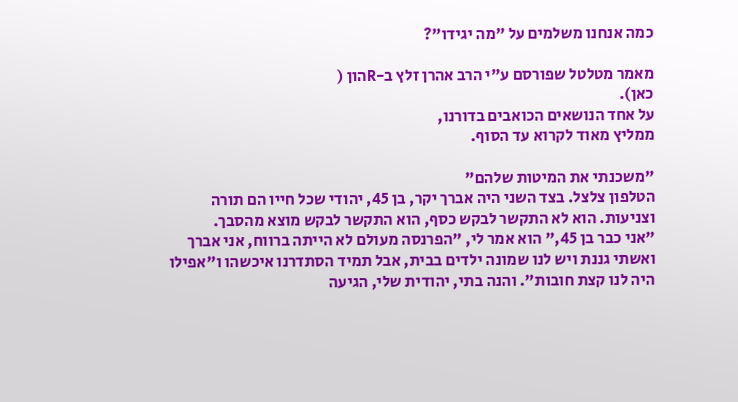כמה אנחנו משלמים על "מה יגידו"?

מאמר מטלטל שפורסם ע"י הרב אהרן זלץ ב-Rהון (
כאן).
על אחד הנושאים הכואבים בדורנו,
ממליץ מאוד לקרוא עד הסוף.

"משכנתי את המיטות שלהם"
הטלפון צלצל. בצד השני היה אברך יקר, בן 45, יהודי שכל חייו הם תורה וצניעות. הוא לא התקשר לבקש כסף, הוא התקשר לבקש מוצא מהסבך.
"אני כבר בן 45," הוא אמר לי, "הפרנסה מעולם לא הייתה ברווח, אני אברך ואשתי גננת ויש לנו שמונה ילדים בבית, אבל תמיד הסתדרנו איכשהו ו"אפילו היה לנו קצת חובות". והנה בתי, יהודית שלי, הגיעה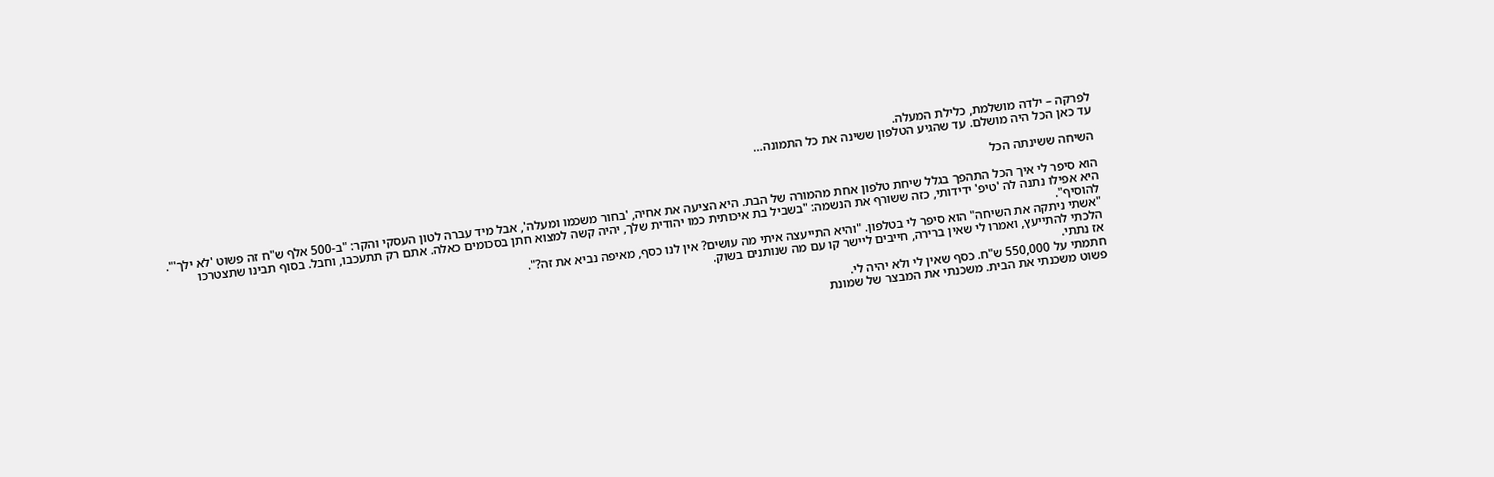לפרקה – ילדה מושלמת, כלילת המעלה.
עד כאן הכל היה מושלם. עד שהגיע הטלפון ששינה את כל התמונה…

השיחה ששינתה הכל

הוא סיפר לי איך הכל התהפך בגלל שיחת טלפון אחת מהמורה של הבת. היא הציעה את אחיה, 'בחור משכמו ומעלה', אבל מיד עברה לטון העסקי והקר: "ב-500 אלף ש"ח זה פשוט 'לא ילך'". היא אפילו נתנה לה 'טיפ' ידידותי, כזה ששורף את הנשמה: "בשביל בת איכותית כמו יהודית שלך, יהיה קשה למצוא חתן בסכומים כאלה. אתם רק תתעכבו, וחבל. בסוף תבינו שתצטרכו להוסיף".
"אשתי ניתקה את השיחה" הוא סיפר לי בטלפון. "והיא התייעצה איתי מה עושים? אין לנו כסף, מאיפה נביא את זה?".
הלכתי להתייעץ, ואמרו לי שאין ברירה, חייבים ליישר קו עם מה שנותנים בשוק.
אז נתתי.
חתמתי על 550,000 ש"ח. כסף שאין לי ולא יהיה לי.
פשוט משכנתי את הבית. משכנתי את המבצר של שמונת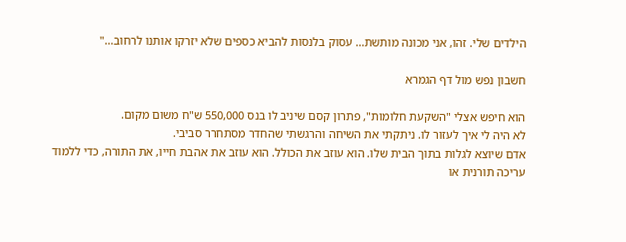הילדים שלי. זהו, אני מכונה מותשת… עסוק בלנסות להביא כספים שלא יזרקו אותנו לרחוב…"

חשבון נפש מול דף הגמרא

הוא חיפש אצלי "השקעת חלומות", פתרון קסם שיניב לו בנס 550,000 ש"ח משום מקום.
לא היה לי איך לעזור לו. ניתקתי את השיחה והרגשתי שהחדר מסתחרר סביבי.
אדם שיוצא לגלות בתוך הבית שלו. הוא עוזב את הכולל. הוא עוזב את אהבת חייו, את התורה, כדי ללמוד עריכה תורנית או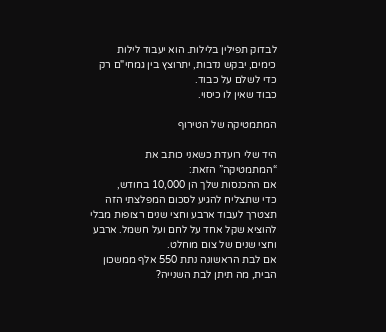לבדוק תפילין בלילות. הוא יעבוד לילות כימים, יבקש נדבות, יתרוצץ בין גמחי"ם רק כדי לשלם על כבוד.
כבוד שאין לו כיסוי.

המתמטיקה של הטירוף

היד שלי רועדת כשאני כותב את “המתמטיקה” הזאת:
אם ההכנסות שלך הן 10,000 בחודש,
כדי שתצליח להגיע לסכום המפלצתי הזה תצטרך לעבוד ארבע וחצי שנים רצופות מבלי להוציא שקל אחד על לחם ועל חשמל. ארבע וחצי שנים של צום מוחלט.
אם לבת הראשונה נתת 550 אלף ממשכון הבית, מה תיתן לבת השנייה?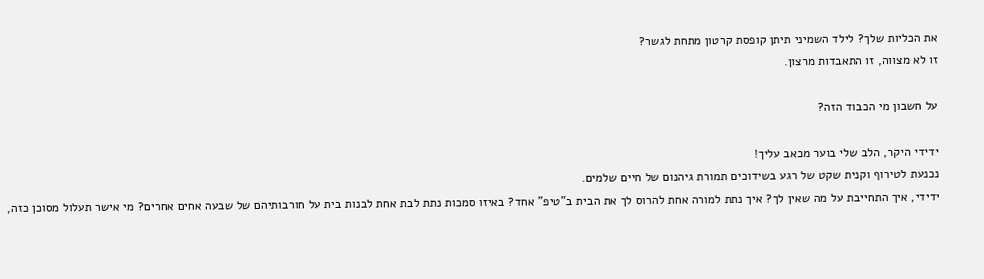את הכליות שלך? לילד השמיני תיתן קופסת קרטון מתחת לגשר?
זו לא מצווה, זו התאבדות מרצון.

על חשבון מי הכבוד הזה?

ידידי היקר, הלב שלי בוער מכאב עליך!
נכנעת לטירוף וקנית שקט של רגע בשידוכים תמורת גיהנום של חיים שלמים.
ידידי, איך התחייבת על מה שאין לך? איך נתת למורה אחת להרוס לך את הבית ב"טיפ" אחד? באיזו סמכות נתת לבת אחת לבנות בית על חורבותיהם של שבעה אחים אחרים? מי אישר תעלול מסוכן כזה,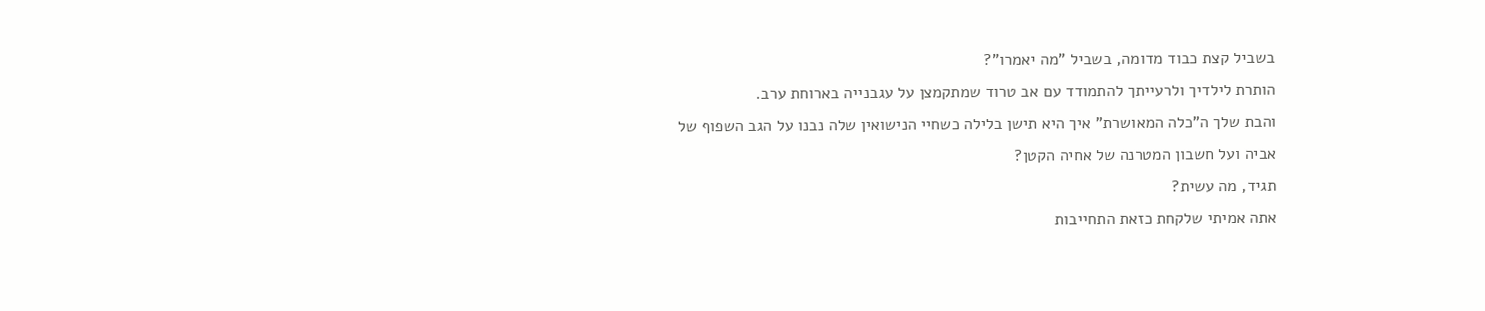בשביל קצת כבוד מדומה, בשביל "מה יאמרו"?
הותרת לילדיך ולרעייתך להתמודד עם אב טרוד שמתקמצן על עגבנייה בארוחת ערב.
והבת שלך ה"כלה המאושרת" איך היא תישן בלילה כשחיי הנישואין שלה נבנו על הגב השפוף של אביה ועל חשבון המטרנה של אחיה הקטן?
תגיד, מה עשית?
אתה אמיתי שלקחת כזאת התחייבות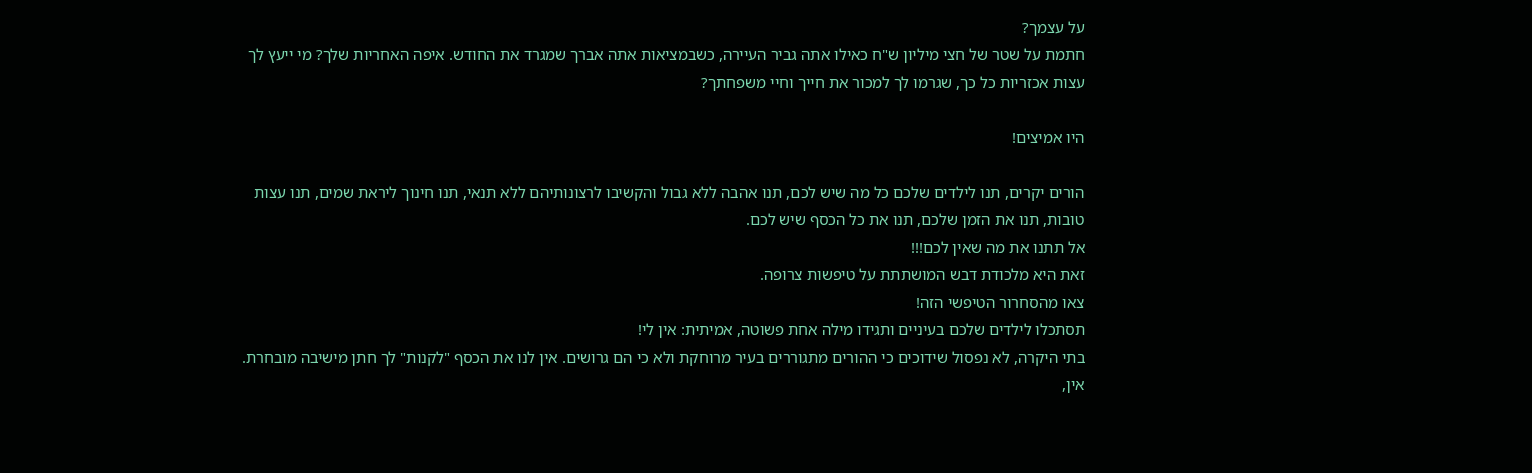על עצמך?
חתמת על שטר של חצי מיליון ש"ח כאילו אתה גביר העיירה, כשבמציאות אתה אברך שמגרד את החודש. איפה האחריות שלך? מי ייעץ לך עצות אכזריות כל כך, שגרמו לך למכור את חייך וחיי משפחתך?

היו אמיצים!

הורים יקרים, תנו לילדים שלכם כל מה שיש לכם, תנו אהבה ללא גבול והקשיבו לרצונותיהם ללא תנאי, תנו חינוך ליראת שמים, תנו עצות טובות, תנו את הזמן שלכם, תנו את כל הכסף שיש לכם.
אל תתנו את מה שאין לכם!!!
זאת היא מלכודת דבש המושתתת על טיפשות צרופה.
צאו מהסחרור הטיפשי הזה!
תסתכלו לילדים שלכם בעיניים ותגידו מילה אחת פשוטה, אמיתית: אין לי!
בתי היקרה, לא נפסול שידוכים כי ההורים מתגוררים בעיר מרוחקת ולא כי הם גרושים. אין לנו את הכסף "לקנות" לך חתן מישיבה מובחרת. אין,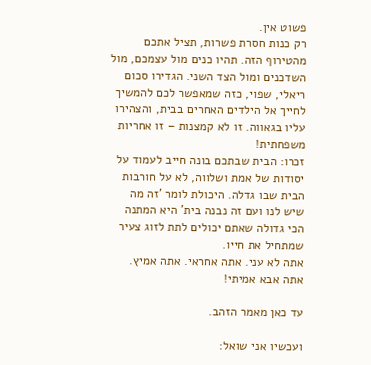פשוט אין.
רק כנות חסרת פשרות, תציל אתכם מהטירוף הזה. תהיו כנים מול עצמכם, מול השדכנים ומול הצד השני. הגדירו סכום ריאלי, שפוי, כזה שמאפשר לכם להמשיך לחייך אל הילדים האחרים בבית, והצהירו עליו בגאווה. זו לא קמצנות – זו אחריות משפחתית!
זכרו: הבית שבתכם בונה חייב לעמוד על יסודות של אמת ושלווה, לא על חורבות הבית שבו גדלה. היכולת לומר 'זה מה שיש לנו ועם זה נבנה בית' היא המתנה הכי גדולה שאתם יכולים לתת לזוג צעיר שמתחיל את חייו.
אתה לא עני. אתה אחראי. אתה אמיץ. אתה אבא אמיתי!

עד כאן מאמר הזהב.

ועכשיו אני שואל: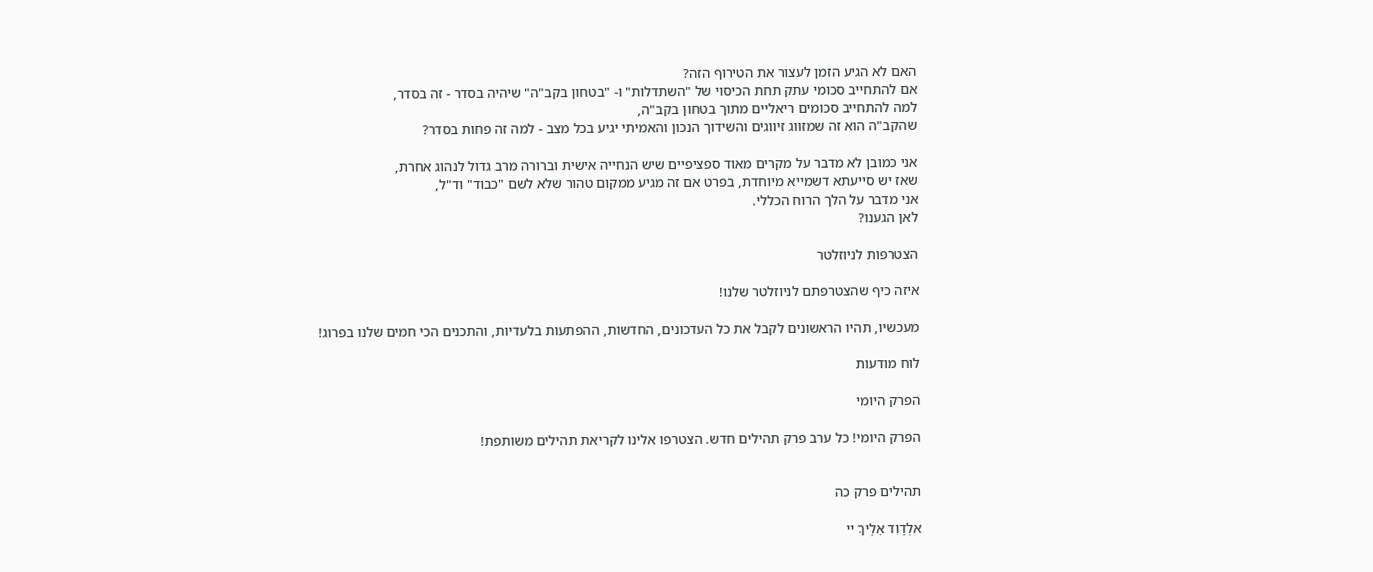האם לא הגיע הזמן לעצור את הטירוף הזה?
אם להתחייב סכומי עתק תחת הכיסוי של "השתדלות" ו- "בטחון בקב"ה" שיהיה בסדר - זה בסדר,
למה להתחייב סכומים ריאליים מתוך בטחון בקב"ה,
שהקב"ה הוא זה שמזווג זיווגים והשידוך הנכון והאמיתי יגיע בכל מצב - למה זה פחות בסדר?

אני כמובן לא מדבר על מקרים מאוד ספציפיים שיש הנחייה אישית וברורה מרב גדול לנהוג אחרת,
שאז יש סייעתא דשמייא מיוחדת, בפרט אם זה מגיע ממקום טהור שלא לשם "כבוד" וד"ל,
אני מדבר על הלך הרוח הכללי.
לאן הגענו?

הצטרפות לניוזלטר

איזה כיף שהצטרפתם לניוזלטר שלנו!

מעכשיו, תהיו הראשונים לקבל את כל העדכונים, החדשות, ההפתעות בלעדיות, והתכנים הכי חמים שלנו בפרוג!

לוח מודעות

הפרק היומי

הפרק היומי! כל ערב פרק תהילים חדש. הצטרפו אלינו לקריאת תהילים משותפת!


תהילים פרק כה

אלְדָוִד אֵלֶיךָ יי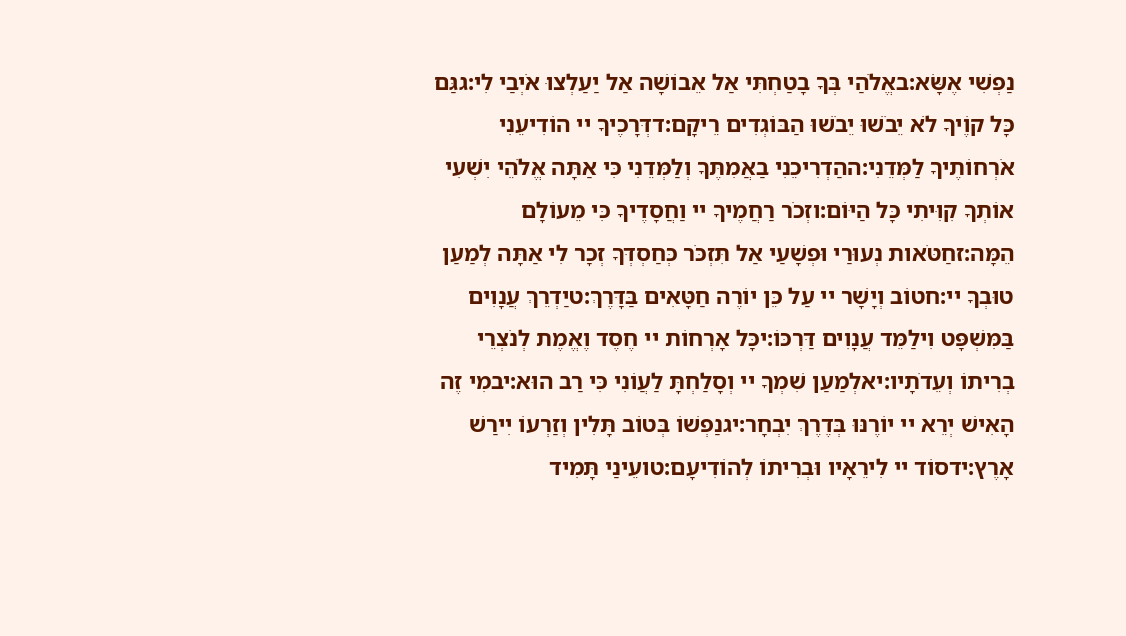נַפְשִׁי אֶשָּׂא:באֱלֹהַי בְּךָ בָטַחְתִּי אַל אֵבוֹשָׁה אַל יַעַלְצוּ אֹיְבַי לִי:גגַּם כָּל קוֶֹיךָ לֹא יֵבֹשׁוּ יֵבֹשׁוּ הַבּוֹגְדִים רֵיקָם:דדְּרָכֶיךָ יי הוֹדִיעֵנִי אֹרְחוֹתֶיךָ לַמְּדֵנִי:ההַדְרִיכֵנִי בַאֲמִתֶּךָ וְלַמְּדֵנִי כִּי אַתָּה אֱלֹהֵי יִשְׁעִי אוֹתְךָ קִוִּיתִי כָּל הַיּוֹם:וזְכֹר רַחֲמֶיךָ יי וַחֲסָדֶיךָ כִּי מֵעוֹלָם הֵמָּה:זחַטֹּאות נְעוּרַי וּפְשָׁעַי אַל תִּזְכֹּר כְּחַסְדְּךָ זְכָר לִי אַתָּה לְמַעַן טוּבְךָ יי:חטוֹב וְיָשָׁר יי עַל כֵּן יוֹרֶה חַטָּאִים בַּדָּרֶךְ:טיַדְרֵךְ עֲנָוִים בַּמִּשְׁפָּט וִילַמֵּד עֲנָוִים דַּרְכּוֹ:יכָּל אָרְחוֹת יי חֶסֶד וֶאֱמֶת לְנֹצְרֵי בְרִיתוֹ וְעֵדֹתָיו:יאלְמַעַן שִׁמְךָ יי וְסָלַחְתָּ לַעֲוֹנִי כִּי רַב הוּא:יבמִי זֶה הָאִישׁ יְרֵא יי יוֹרֶנּוּ בְּדֶרֶךְ יִבְחָר:יגנַפְשׁוֹ בְּטוֹב תָּלִין וְזַרְעוֹ יִירַשׁ אָרֶץ:ידסוֹד יי לִירֵאָיו וּבְרִיתוֹ לְהוֹדִיעָם:טועֵינַי תָּמִיד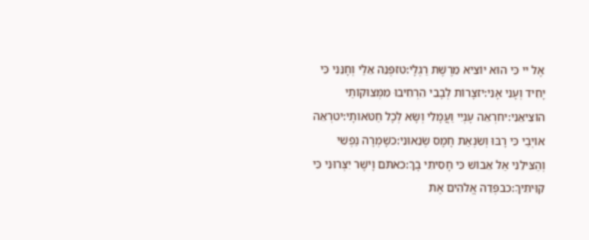אֶל יי כִּי הוּא יוֹצִיא מֵרֶשֶׁת רַגְלָי:טזפְּנֵה אֵלַי וְחָנֵּנִי כִּי יָחִיד וְעָנִי אָנִי:יזצָרוֹת לְבָבִי הִרְחִיבוּ מִמְּצוּקוֹתַי הוֹצִיאֵנִי:יחרְאֵה עָנְיִי וַעֲמָלִי וְשָׂא לְכָל חַטֹּאותָי:יטרְאֵה אוֹיְבַי כִּי רָבּוּ וְשִׂנְאַת חָמָס שְׂנֵאוּנִי:כשָׁמְרָה נַפְשִׁי וְהַצִּילֵנִי אַל אֵבוֹשׁ כִּי חָסִיתִי בָךְ:כאתֹּם וָיֹשֶׁר יִצְּרוּנִי כִּי קִוִּיתִיךָ:כבפְּדֵה אֱלֹהִים אֶת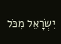יִשְׂרָאֵל מִכֹּל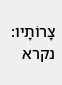צָרוֹתָיו:
נקרא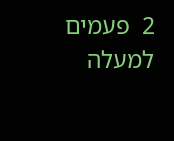2  פעמים
למעלה